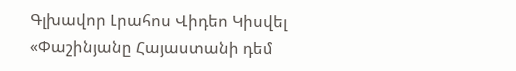Գլխավոր Լրահոս Վիդեո Կիսվել
«Փաշինյանը Հայաստանի դեմ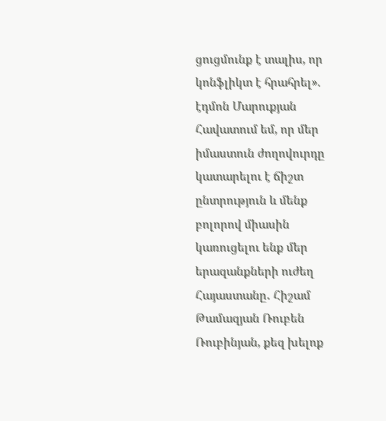ցուցմունք է տալիս, որ կոնֆլիկտ է հրահրել». էդմոն Մարուքյան Հավատում եմ, որ մեր իմաստուն ժողովուրդը կատարելու է ճիշտ ընտրություն և մենք բոլորով միասին կառուցելու ենք մեր երազանքների ուժեղ Հայաստանը․ Հիշամ Թամազյան Ռուբեն Ռուբինյան, քեզ խելոք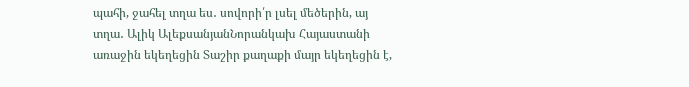պահի, ջահել տղա ես․ սովորի՛ր լսել մեծերին, այ տղա․ Ալիկ ԱլեքսանյանՆորանկախ Հայաստանի առաջին եկեղեցին Տաշիր քաղաքի մայր եկեղեցին է,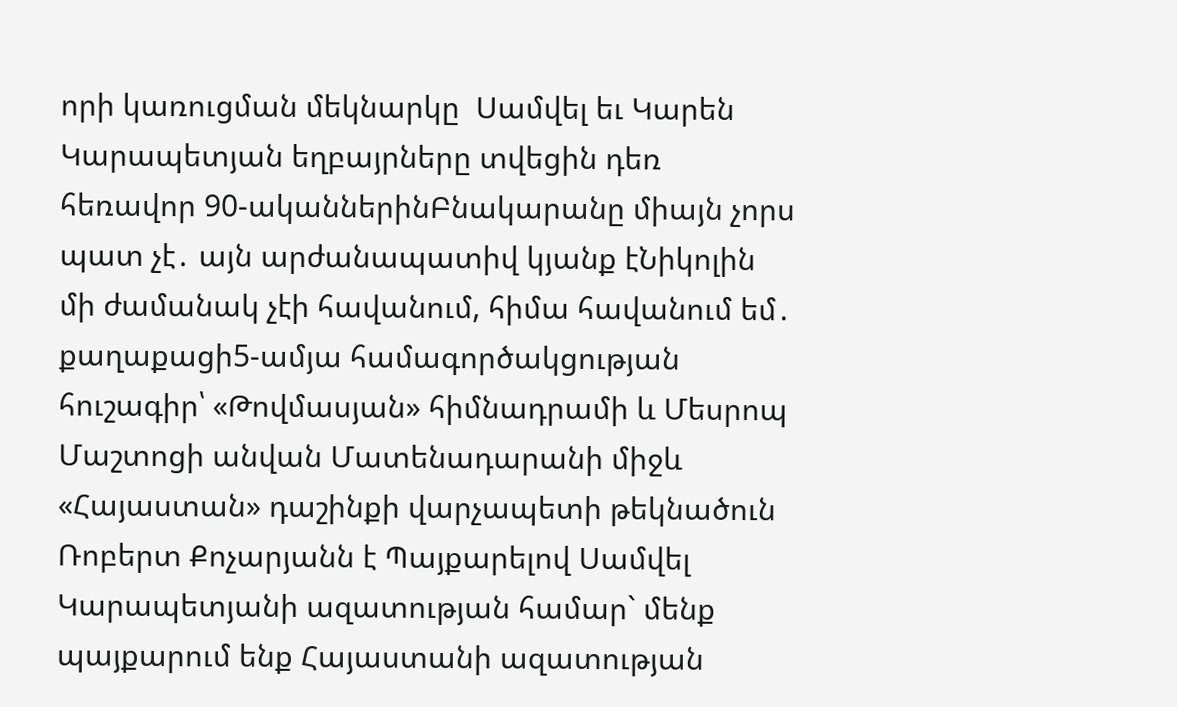որի կառուցման մեկնարկը  Սամվել եւ Կարեն Կարապետյան եղբայրները տվեցին դեռ հեռավոր 90-ականներինԲնակարանը միայն չորս պատ չէ․ այն արժանապատիվ կյանք էՆիկոլին մի ժամանակ չէի հավանում, հիմա հավանում եմ․ քաղաքացի5-ամյա համագործակցության հուշագիր՝ «Թովմասյան» հիմնադրամի և Մեսրոպ Մաշտոցի անվան Մատենադարանի միջև «Հայաստան» դաշինքի վարչապետի թեկնածուն Ռոբերտ Քոչարյանն է Պայքարելով Սամվել Կարապետյանի ազատության համար` մենք պայքարում ենք Հայաստանի ազատության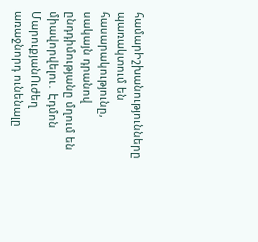համարԻշխանությունները պառակտում են հասարակությունը, սակայն դրանով ընդդիմությանը մղում են միավորվելու․ Էդմոն ՄարուքյանՈւժեղ առաջնորդ ունենալը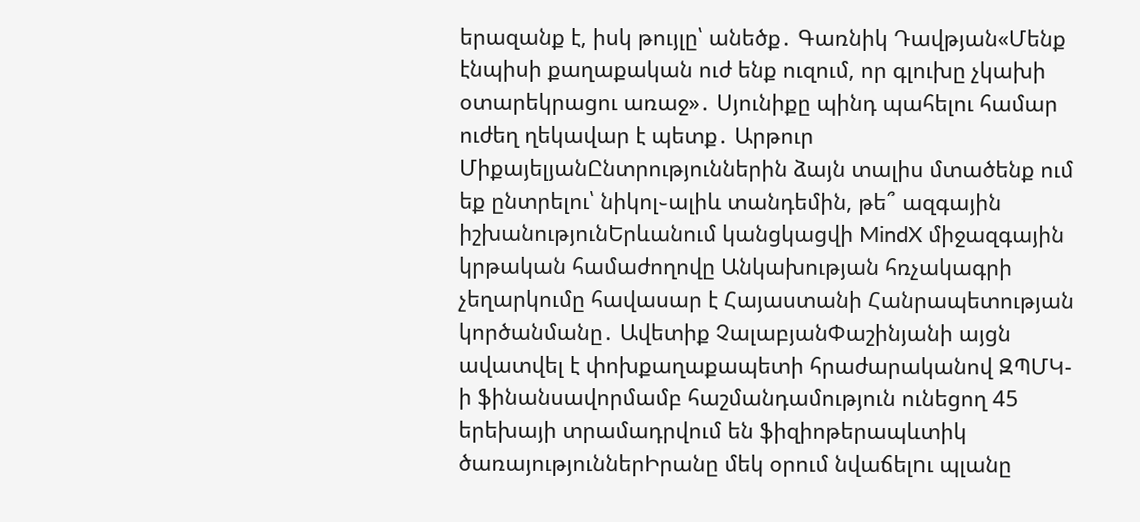երազանք է, իսկ թույլը՝ անեծք․ Գառնիկ Դավթյան«Մենք էնպիսի քաղաքական ուժ ենք ուզում, որ գլուխը չկախի օտարեկրացու առաջ»․ Սյունիքը պինդ պահելու համար ուժեղ ղեկավար է պետք․ Արթուր ՄիքայելյանԸնտրություններին ձայն տալիս մտածենք ում եք ընտրելու՝ նիկոլ֊ալիև տանդեմին, թե՞ ազգային իշխանությունԵրևանում կանցկացվի MindX միջազգային կրթական համաժողովը Անկախության հռչակագրի չեղարկումը հավասար է Հայաստանի Հանրապետության կործանմանը․ Ավետիք ՉալաբյանՓաշինյանի այցն ավատվել է փոխքաղաքապետի հրաժարականով ԶՊՄԿ-ի ֆինանսավորմամբ հաշմանդամություն ունեցող 45 երեխայի տրամադրվում են ֆիզիոթերապևտիկ ծառայություններԻրանը մեկ օրում նվաճելnւ պլանը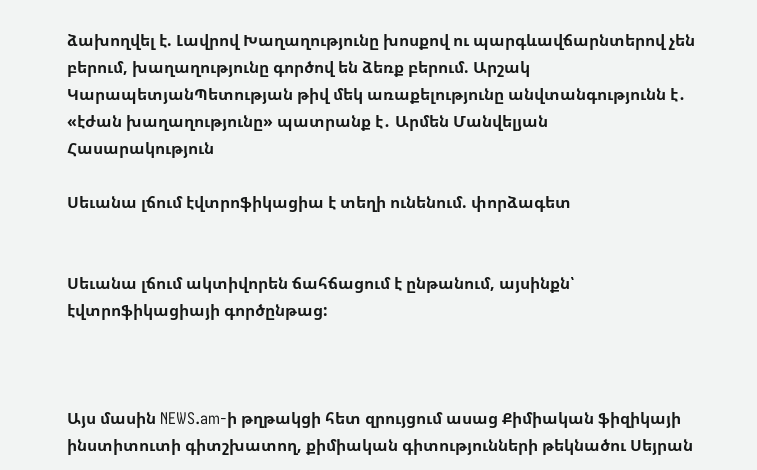ձախողվել է. Լավրով Խաղաղությունը խոսքով ու պարգևավճարնտերով չեն բերում, խաղաղությունը գործով են ձեռք բերում. Արշակ ԿարապետյանՊետության թիվ մեկ առաքելությունը անվտանգությունն է․ «էժան խաղաղությունը» պատրանք է․ Արմեն Մանվելյան
Հասարակություն

Սեւանա լճում էվտրոֆիկացիա է տեղի ունենում. փորձագետ


Սեւանա լճում ակտիվորեն ճահճացում է ընթանում, այսինքն՝ էվտրոֆիկացիայի գործընթաց:



Այս մասին NEWS.am-ի թղթակցի հետ զրույցում ասաց Քիմիական ֆիզիկայի ինստիտուտի գիտշխատող, քիմիական գիտությունների թեկնածու Սեյրան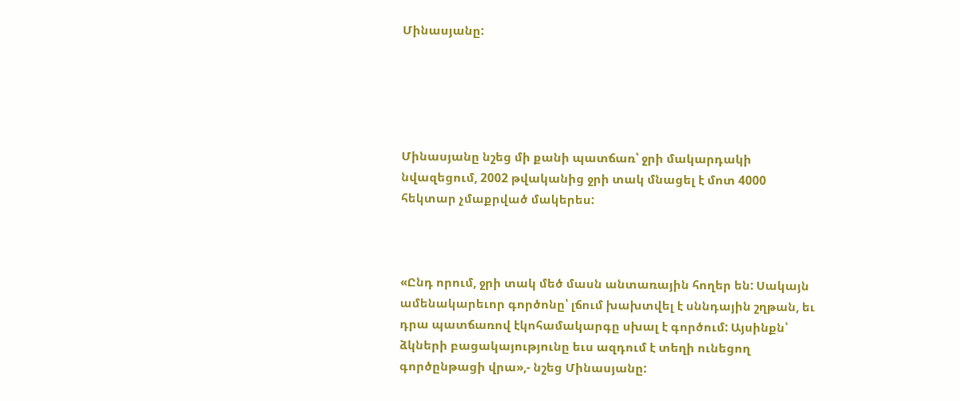Մինասյանը:





Մինասյանը նշեց մի քանի պատճառ՝ ջրի մակարդակի նվազեցում, 2002 թվականից ջրի տակ մնացել է մոտ 4000 հեկտար չմաքրված մակերես:



«Ընդ որում, ջրի տակ մեծ մասն անտառային հողեր են: Սակայն ամենակարեւոր գործոնը՝ լճում խախտվել է սննդային շղթան, եւ դրա պատճառով էկոհամակարգը սխալ է գործում: Այսինքն՝ ձկների բացակայությունը եւս ազդում է տեղի ունեցող գործընթացի վրա»,- նշեց Մինասյանը: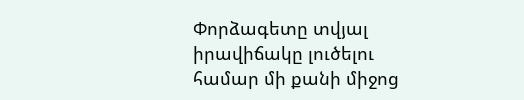Փորձագետը տվյալ իրավիճակը լուծելու համար մի քանի միջոց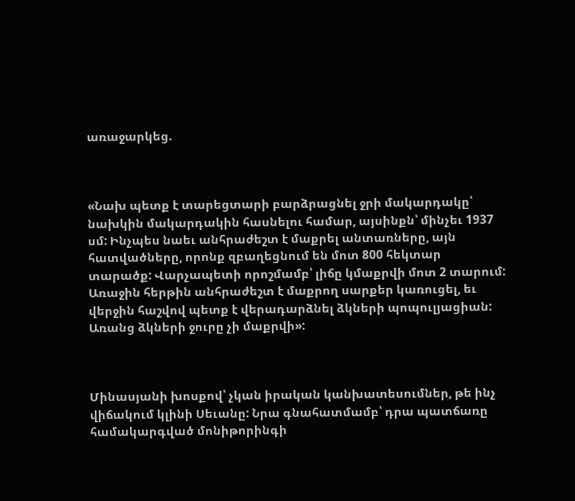առաջարկեց.



«Նախ պետք է տարեցտարի բարձրացնել ջրի մակարդակը՝ նախկին մակարդակին հասնելու համար, այսինքն՝ մինչեւ 1937 սմ: Ինչպես նաեւ անհրաժեշտ է մաքրել անտառները, այն հատվածները, որոնք զբաղեցնում են մոտ 800 հեկտար տարածք: Վարչապետի որոշմամբ՝ լիճը կմաքրվի մոտ 2 տարում: Առաջին հերթին անհրաժեշտ է մաքրող սարքեր կառուցել, եւ վերջին հաշվով պետք է վերադարձնել ձկների պոպուլյացիան: Առանց ձկների ջուրը չի մաքրվի»:



Մինասյանի խոսքով՝ չկան իրական կանխատեսումներ, թե ինչ վիճակում կլինի Սեւանը: Նրա գնահատմամբ՝ դրա պատճառը համակարգված մոնիթորինգի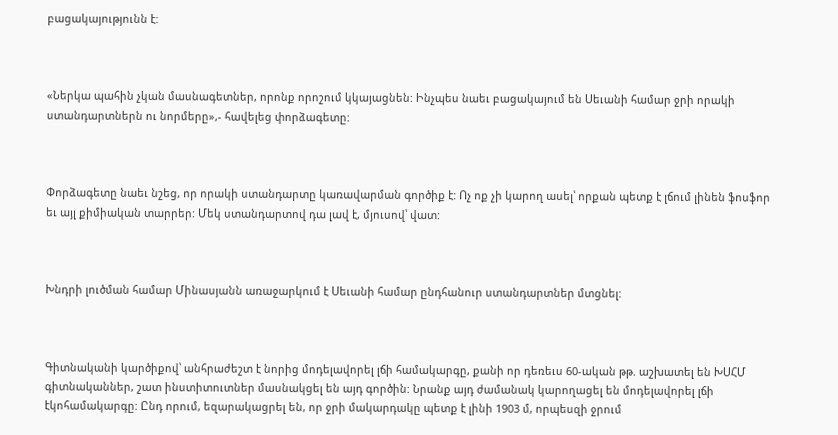բացակայությունն է:



«Ներկա պահին չկան մասնագետներ, որոնք որոշում կկայացնեն: Ինչպես նաեւ բացակայում են Սեւանի համար ջրի որակի ստանդարտներն ու նորմերը»,- հավելեց փորձագետը:



Փորձագետը նաեւ նշեց, որ որակի ստանդարտը կառավարման գործիք է: Ոչ ոք չի կարող ասել՝ որքան պետք է լճում լինեն ֆոսֆոր եւ այլ քիմիական տարրեր: Մեկ ստանդարտով դա լավ է, մյուսով՝ վատ:



Խնդրի լուծման համար Մինասյանն առաջարկում է Սեւանի համար ընդհանուր ստանդարտներ մտցնել:



Գիտնականի կարծիքով՝ անհրաժեշտ է նորից մոդելավորել լճի համակարգը, քանի որ դեռեւս 60-ական թթ. աշխատել են ԽՍՀՄ գիտնականներ, շատ ինստիտուտներ մասնակցել են այդ գործին: Նրանք այդ ժամանակ կարողացել են մոդելավորել լճի էկոհամակարգը: Ընդ որում, եզարակացրել են, որ ջրի մակարդակը պետք է լինի 1903 մ, որպեսզի ջրում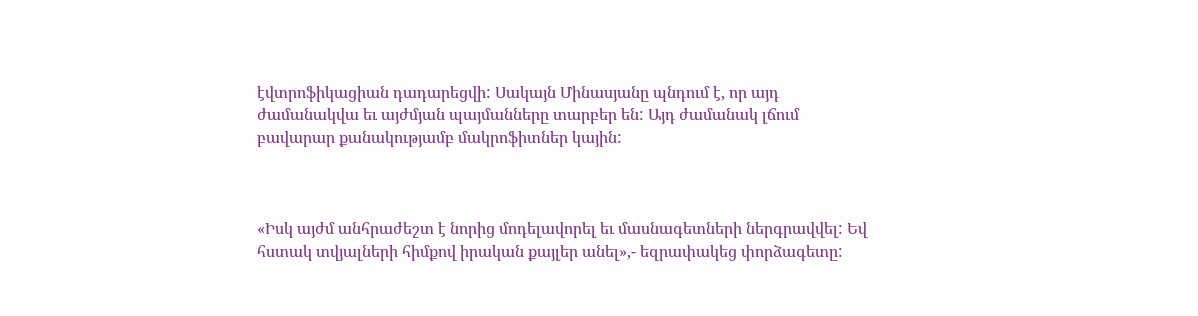էվտրոֆիկացիան դադարեցվի: Սակայն Մինասյանը պնդում է, որ այդ ժամանակվա եւ այժմյան պայմանները տարբեր են: Այդ ժամանակ լճում բավարար քանակությամբ մակրոֆիտներ կային:



«Իսկ այժմ անհրաժեշտ է նորից մոդելավորել եւ մասնագետների ներգրավվել: Եվ հստակ տվյալների հիմքով իրական քայլեր անել»,- եզրափակեց փորձագետը: